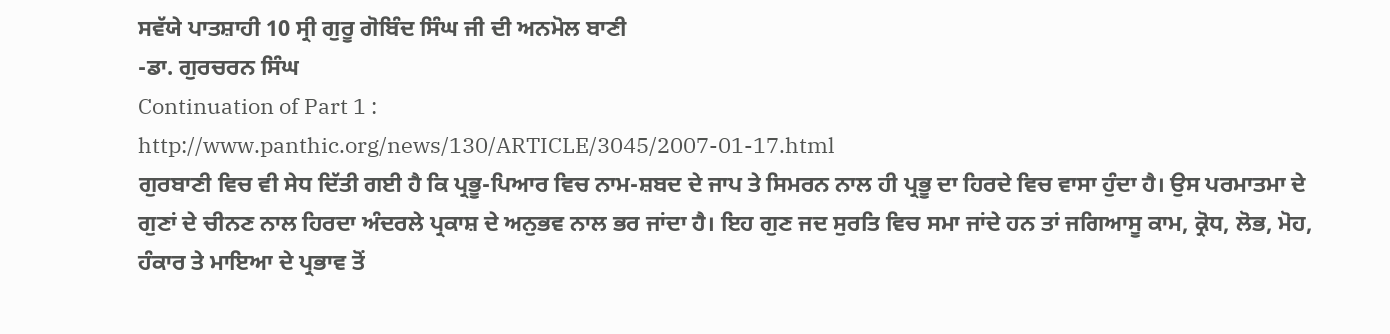ਸਵੱਯੇ ਪਾਤਸ਼ਾਹੀ 10 ਸ੍ਰੀ ਗੁਰੂ ਗੋਬਿੰਦ ਸਿੰਘ ਜੀ ਦੀ ਅਨਮੋਲ ਬਾਣੀ
-ਡਾ. ਗੁਰਚਰਨ ਸਿੰਘ
Continuation of Part 1 :
http://www.panthic.org/news/130/ARTICLE/3045/2007-01-17.html
ਗੁਰਬਾਣੀ ਵਿਚ ਵੀ ਸੇਧ ਦਿੱਤੀ ਗਈ ਹੈ ਕਿ ਪ੍ਰਭੂ-ਪਿਆਰ ਵਿਚ ਨਾਮ-ਸ਼ਬਦ ਦੇ ਜਾਪ ਤੇ ਸਿਮਰਨ ਨਾਲ ਹੀ ਪ੍ਰਭੂ ਦਾ ਹਿਰਦੇ ਵਿਚ ਵਾਸਾ ਹੁੰਦਾ ਹੈ। ਉਸ ਪਰਮਾਤਮਾ ਦੇ ਗੁਣਾਂ ਦੇ ਚੀਨਣ ਨਾਲ ਹਿਰਦਾ ਅੰਦਰਲੇ ਪ੍ਰਕਾਸ਼ ਦੇ ਅਨੁਭਵ ਨਾਲ ਭਰ ਜਾਂਦਾ ਹੈ। ਇਹ ਗੁਣ ਜਦ ਸੁਰਤਿ ਵਿਚ ਸਮਾ ਜਾਂਦੇ ਹਨ ਤਾਂ ਜਗਿਆਸੂ ਕਾਮ, ਕ੍ਰੋਧ, ਲੋਭ, ਮੋਹ, ਹੰਕਾਰ ਤੇ ਮਾਇਆ ਦੇ ਪ੍ਰਭਾਵ ਤੋਂ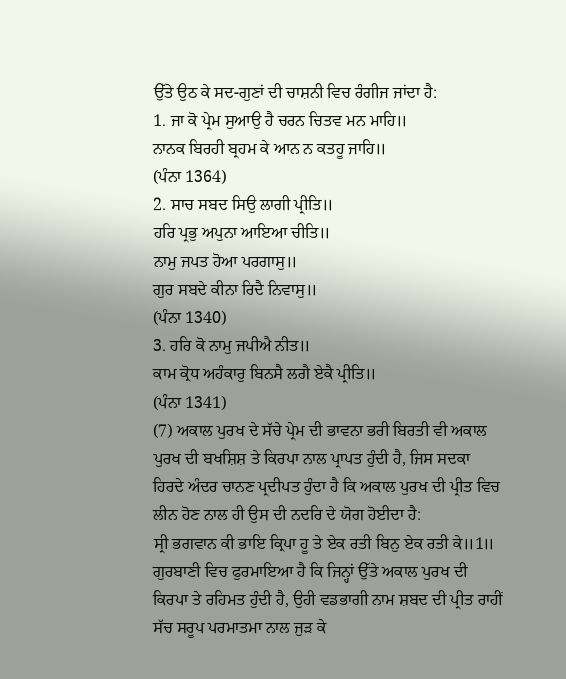ਉੱਤੇ ਉਠ ਕੇ ਸਦ-ਗੁਣਾਂ ਦੀ ਚਾਸ਼ਨੀ ਵਿਚ ਰੰਗੀਜ ਜਾਂਦਾ ਹੈ:
1. ਜਾ ਕੋ ਪ੍ਰੇਮ ਸੁਆਉ ਹੈ ਚਰਨ ਚਿਤਵ ਮਨ ਮਾਹਿ॥
ਨਾਨਕ ਬਿਰਹੀ ਬ੍ਰਹਮ ਕੇ ਆਨ ਨ ਕਤਹੂ ਜਾਹਿ॥
(ਪੰਨਾ 1364)
2. ਸਾਚ ਸਬਦ ਸਿਉ ਲਾਗੀ ਪ੍ਰੀਤਿ॥
ਹਰਿ ਪ੍ਰਭੁ ਅਪੁਨਾ ਆਇਆ ਚੀਤਿ॥
ਨਾਮੁ ਜਪਤ ਹੋਆ ਪਰਗਾਸੁ॥
ਗੁਰ ਸਬਦੇ ਕੀਨਾ ਰਿਦੈ ਨਿਵਾਸੁ॥
(ਪੰਨਾ 1340)
3. ਹਰਿ ਕੋ ਨਾਮੁ ਜਪੀਐ ਨੀਤ॥
ਕਾਮ ਕ੍ਰੋਧ ਅਹੰਕਾਰੁ ਬਿਨਸੈ ਲਗੈ ਏਕੈ ਪ੍ਰੀਤਿ॥
(ਪੰਨਾ 1341)
(7) ਅਕਾਲ ਪੁਰਖ ਦੇ ਸੱਚੇ ਪ੍ਰੇਮ ਦੀ ਭਾਵਨਾ ਭਰੀ ਬਿਰਤੀ ਵੀ ਅਕਾਲ ਪੁਰਖ ਦੀ ਬਖਸ਼ਿਸ਼ ਤੇ ਕਿਰਪਾ ਨਾਲ ਪ੍ਰਾਪਤ ਹੁੰਦੀ ਹੈ, ਜਿਸ ਸਦਕਾ ਹਿਰਦੇ ਅੰਦਰ ਚਾਨਣ ਪ੍ਰਦੀਪਤ ਹੁੰਦਾ ਹੈ ਕਿ ਅਕਾਲ ਪੁਰਖ ਦੀ ਪ੍ਰੀਤ ਵਿਚ ਲੀਨ ਹੋਣ ਨਾਲ ਹੀ ਉਸ ਦੀ ਨਦਰਿ ਦੇ ਯੋਗ ਹੋਈਦਾ ਹੈ:
ਸ੍ਰੀ ਭਗਵਾਨ ਕੀ ਭਾਇ ਕ੍ਰਿਪਾ ਹੂ ਤੇ ਏਕ ਰਤੀ ਬਿਨੁ ਏਕ ਰਤੀ ਕੇ॥1॥
ਗੁਰਬਾਣੀ ਵਿਚ ਫੁਰਮਾਇਆ ਹੈ ਕਿ ਜਿਨ੍ਹਾਂ ਉੱਤੇ ਅਕਾਲ ਪੁਰਖ ਦੀ ਕਿਰਪਾ ਤੇ ਰਹਿਮਤ ਹੁੰਦੀ ਹੈ, ਉਹੀ ਵਡਭਾਗੀ ਨਾਮ ਸ਼ਬਦ ਦੀ ਪ੍ਰੀਤ ਰਾਹੀਂ ਸੱਚ ਸਰੂਪ ਪਰਮਾਤਮਾ ਨਾਲ ਜੁੜ ਕੇ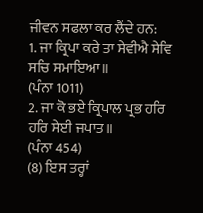ਜੀਵਨ ਸਫਲਾ ਕਰ ਲੈਂਦੇ ਹਨ:
1. ਜਾ ਕ੍ਰਿਪਾ ਕਰੇ ਤਾ ਸੇਵੀਐ ਸੇਵਿ ਸਚਿ ਸਮਾਇਆ॥
(ਪੰਨਾ 1011)
2. ਜਾ ਕੋ ਭਏ ਕ੍ਰਿਪਾਲ ਪ੍ਰਭ ਹਰਿ ਹਰਿ ਸੇਈ ਜਪਾਤ॥
(ਪੰਨਾ 454)
(8) ਇਸ ਤਰ੍ਹਾਂ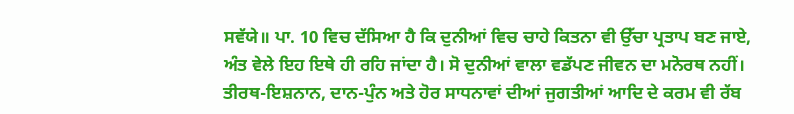ਸਵੱਯੇ॥ ਪਾ. 10 ਵਿਚ ਦੱਸਿਆ ਹੈ ਕਿ ਦੁਨੀਆਂ ਵਿਚ ਚਾਹੇ ਕਿਤਨਾ ਵੀ ਉੱਚਾ ਪ੍ਰਤਾਪ ਬਣ ਜਾਏ, ਅੰਤ ਵੇਲੇ ਇਹ ਇਥੇ ਹੀ ਰਹਿ ਜਾਂਦਾ ਹੈ। ਸੋ ਦੁਨੀਆਂ ਵਾਲਾ ਵਡੱਪਣ ਜੀਵਨ ਦਾ ਮਨੋਰਥ ਨਹੀਂ। ਤੀਰਥ-ਇਸ਼ਨਾਨ, ਦਾਨ-ਪੁੰਨ ਅਤੇ ਹੋਰ ਸਾਧਨਾਵਾਂ ਦੀਆਂ ਜੁਗਤੀਆਂ ਆਦਿ ਦੇ ਕਰਮ ਵੀ ਰੱਬ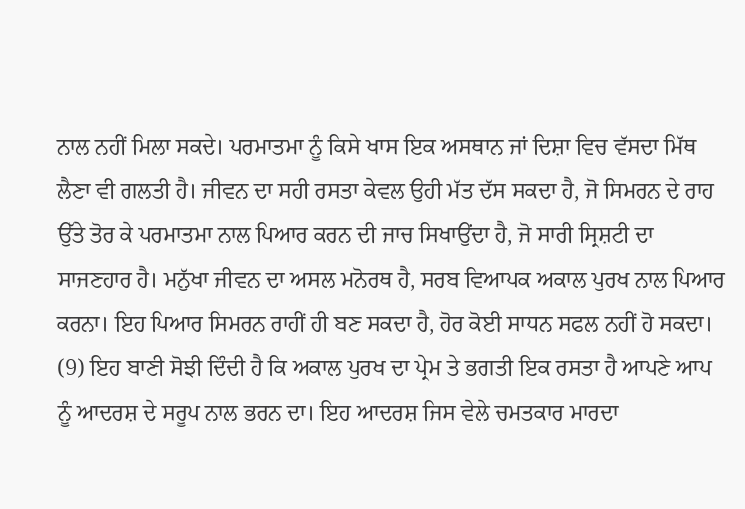ਨਾਲ ਨਹੀਂ ਮਿਲਾ ਸਕਦੇ। ਪਰਮਾਤਮਾ ਨੂੰ ਕਿਸੇ ਖਾਸ ਇਕ ਅਸਥਾਨ ਜਾਂ ਦਿਸ਼ਾ ਵਿਚ ਵੱਸਦਾ ਮਿੱਥ ਲੈਣਾ ਵੀ ਗਲਤੀ ਹੈ। ਜੀਵਨ ਦਾ ਸਹੀ ਰਸਤਾ ਕੇਵਲ ਉਹੀ ਮੱਤ ਦੱਸ ਸਕਦਾ ਹੈ, ਜੋ ਸਿਮਰਨ ਦੇ ਰਾਹ ਉੱਤੇ ਤੋਰ ਕੇ ਪਰਮਾਤਮਾ ਨਾਲ ਪਿਆਰ ਕਰਨ ਦੀ ਜਾਚ ਸਿਖਾਉਂਦਾ ਹੈ, ਜੋ ਸਾਰੀ ਸ੍ਰਿਸ਼ਟੀ ਦਾ ਸਾਜਣਹਾਰ ਹੈ। ਮਨੁੱਖਾ ਜੀਵਨ ਦਾ ਅਸਲ ਮਨੋਰਥ ਹੈ, ਸਰਬ ਵਿਆਪਕ ਅਕਾਲ ਪੁਰਖ ਨਾਲ ਪਿਆਰ ਕਰਨਾ। ਇਹ ਪਿਆਰ ਸਿਮਰਨ ਰਾਹੀਂ ਹੀ ਬਣ ਸਕਦਾ ਹੈ, ਹੋਰ ਕੋਈ ਸਾਧਨ ਸਫਲ ਨਹੀਂ ਹੋ ਸਕਦਾ।
(9) ਇਹ ਬਾਣੀ ਸੋਝੀ ਦਿੰਦੀ ਹੈ ਕਿ ਅਕਾਲ ਪੁਰਖ ਦਾ ਪ੍ਰੇਮ ਤੇ ਭਗਤੀ ਇਕ ਰਸਤਾ ਹੈ ਆਪਣੇ ਆਪ ਨੂੰ ਆਦਰਸ਼ ਦੇ ਸਰੂਪ ਨਾਲ ਭਰਨ ਦਾ। ਇਹ ਆਦਰਸ਼ ਜਿਸ ਵੇਲੇ ਚਮਤਕਾਰ ਮਾਰਦਾ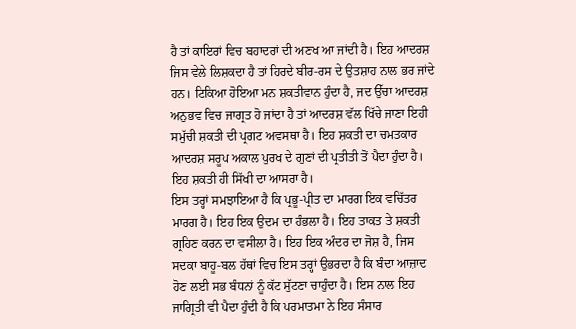ਹੈ ਤਾਂ ਕਾਇਰਾਂ ਵਿਚ ਬਹਾਦਰਾਂ ਦੀ ਅਣਖ ਆ ਜਾਂਦੀ ਹੈ। ਇਹ ਆਦਰਸ਼ ਜਿਸ ਵੇਲੇ ਲਿਸ਼ਕਦਾ ਹੈ ਤਾਂ ਹਿਰਦੇ ਬੀਰ-ਰਸ ਦੇ ਉਤਸ਼ਾਹ ਨਾਲ ਭਰ ਜਾਂਦੇ ਹਨ। ਟਿਕਿਆ ਹੋਇਆ ਮਨ ਸ਼ਕਤੀਵਾਨ ਹੁੰਦਾ ਹੈ, ਜਦ ਉੱਚਾ ਆਦਰਸ਼ ਅਨੁਭਵ ਵਿਚ ਜਾਗ੍ਰਤ ਹੋ ਜਾਂਦਾ ਹੈ ਤਾਂ ਆਦਰਸ਼ ਵੱਲ ਖਿੱਚੇ ਜਾਣਾ ਇਹੀ ਸਮੁੱਚੀ ਸ਼ਕਤੀ ਦੀ ਪ੍ਰਗਟ ਅਵਸਥਾ ਹੈ। ਇਹ ਸ਼ਕਤੀ ਦਾ ਚਮਤਕਾਰ ਆਦਰਸ਼ ਸਰੂਪ ਅਕਾਲ ਪੁਰਖ ਦੇ ਗੁਣਾਂ ਦੀ ਪ੍ਰਤੀਤੀ ਤੋਂ ਪੈਦਾ ਹੁੰਦਾ ਹੈ। ਇਹ ਸ਼ਕਤੀ ਹੀ ਸਿੱਖੀ ਦਾ ਆਸਰਾ ਹੈ।
ਇਸ ਤਰ੍ਹਾਂ ਸਮਝਾਇਆ ਹੈ ਕਿ ਪ੍ਰਭੂ-ਪ੍ਰੀਤ ਦਾ ਮਾਰਗ ਇਕ ਵਚਿੱਤਰ ਮਾਰਗ ਹੈ। ਇਹ ਇਕ ਉਦਮ ਦਾ ਹੰਭਲਾ ਹੈ। ਇਹ ਤਾਕਤ ਤੇ ਸ਼ਕਤੀ ਗ੍ਰਹਿਣ ਕਰਨ ਦਾ ਵਸੀਲਾ ਹੈ। ਇਹ ਇਕ ਅੰਦਰ ਦਾ ਜੋਸ਼ ਹੈ, ਜਿਸ ਸਦਕਾ ਬਾਹੂ-ਬਲ ਹੱਥਾਂ ਵਿਚ ਇਸ ਤਰ੍ਹਾਂ ਉਭਰਦਾ ਹੈ ਕਿ ਬੰਦਾ ਆਜ਼ਾਦ ਹੋਣ ਲਈ ਸਭ ਬੰਧਨਾਂ ਨੂੰ ਕੱਟ ਸੁੱਟਣਾ ਚਾਹੁੰਦਾ ਹੈ। ਇਸ ਨਾਲ ਇਹ ਜਾਗ੍ਰਿਤੀ ਵੀ ਪੈਦਾ ਹੁੰਦੀ ਹੈ ਕਿ ਪਰਮਾਤਮਾ ਨੇ ਇਹ ਸੰਸਾਰ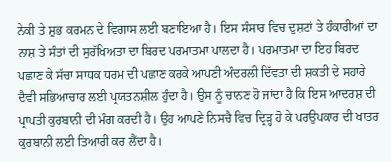ਨੇਕੀ ਤੇ ਸ਼ੁਭ ਕਰਮਨ ਦੇ ਵਿਗਾਸ ਲਈ ਬਣਾਇਆ ਹੈ। ਇਸ ਸੰਸਾਰ ਵਿਚ ਦੁਸ਼ਟਾਂ ਤੇ ਹੰਕਾਰੀਆਂ ਦਾ ਨਾਸ਼ ਤੇ ਸੰਤਾਂ ਦੀ ਸੁਰੱਖਿਅਤਾ ਦਾ ਬਿਰਦ ਪਰਮਾਤਮਾ ਪਾਲਦਾ ਹੈ। ਪਰਮਾਤਮਾ ਦਾ ਇਹ ਬਿਰਦ ਪਛਾਣ ਕੇ ਸੱਚਾ ਸਾਧਕ ਧਰਮ ਦੀ ਪਛਾਣ ਕਰਕੇ ਆਪਣੀ ਅੰਦਰਲੀ ਦਿੱਵਤਾ ਦੀ ਸ਼ਕਤੀ ਦੇ ਸਹਾਰੇ ਦੈਵੀ ਸਭਿਆਚਾਰ ਲਈ ਪ੍ਰਯਤਨਸ਼ੀਲ ਹੁੰਦਾ ਹੈ। ਉਸ ਨੂੰ ਚਾਨਣ ਹੋ ਜਾਂਦਾ ਹੈ ਕਿ ਇਸ ਆਦਰਸ਼ ਦੀ ਪ੍ਰਾਪਤੀ ਕੁਰਬਾਨੀ ਦੀ ਮੰਗ ਕਰਦੀ ਹੈ। ਉਹ ਆਪਣੇ ਨਿਸਚੈ ਵਿਚ ਦ੍ਰਿੜ੍ਹ ਹੋ ਕੇ ਪਰਉਪਕਾਰ ਦੀ ਖਾਤਰ ਕੁਰਬਾਨੀ ਲਈ ਤਿਆਰੀ ਕਰ ਲੈਂਦਾ ਹੈ।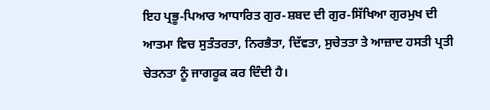ਇਹ ਪ੍ਰਭੂ-ਪਿਆਰ ਆਧਾਰਿਤ ਗੁਰ-ਸ਼ਬਦ ਦੀ ਗੁਰ-ਸਿੱਖਿਆ ਗੁਰਮੁਖ ਦੀ ਆਤਮਾ ਵਿਚ ਸੁਤੰਤਰਤਾ, ਨਿਰਭੈਤਾ, ਦਿੱਵਤਾ, ਸੁਚੇਤਤਾ ਤੇ ਆਜ਼ਾਦ ਹਸਤੀ ਪ੍ਰਤੀ ਚੇਤਨਤਾ ਨੂੰ ਜਾਗਰੂਕ ਕਰ ਦਿੰਦੀ ਹੈ।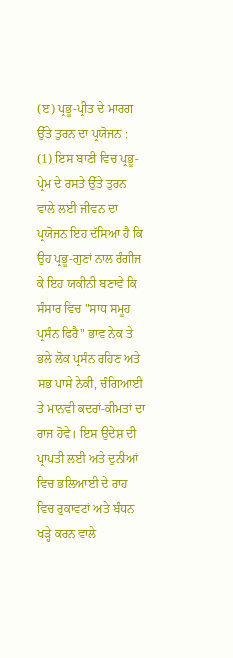(ੲ) ਪ੍ਰਭੂ-ਪ੍ਰੀਤ ਦੇ ਮਾਰਗ ਉੱਤੇ ਤੁਰਨ ਦਾ ਪ੍ਰਯੋਜਨ :
(1) ਇਸ ਬਾਣੀ ਵਿਚ ਪ੍ਰਭੂ-ਪ੍ਰੇਮ ਦੇ ਰਸਤੇ ਉੱਤੇ ਤੁਰਨ ਵਾਲੇ ਲਈ ਜੀਵਨ ਦਾ ਪ੍ਰਯੋਜਨ ਇਹ ਦੱਸਿਆ ਹੈ ਕਿ ਉਹ ਪ੍ਰਭੂ-ਗੁਣਾਂ ਨਾਲ ਰੰਗੀਜ ਕੇ ਇਹ ਯਕੀਨੀ ਬਣਾਵੇ ਕਿ ਸੰਸਾਰ ਵਿਚ "ਸਾਧ ਸਮੂਹ ਪ੍ਰਸੰਨ ਫਿਰੈ" ਭਾਵ ਨੇਕ ਤੇ ਭਲੇ ਲੋਕ ਪ੍ਰਸੰਨ ਰਹਿਣ ਅਤੇ ਸਭ ਪਾਸੇ ਨੇਕੀ, ਚੰਗਿਆਈ ਤੇ ਮਾਨਵੀ ਕਦਰਾਂ-ਕੀਮਤਾਂ ਦਾ ਰਾਜ ਹੋਵੇ। ਇਸ ਉਦੇਸ਼ ਦੀ ਪ੍ਰਾਪਤੀ ਲਈ ਅਤੇ ਦੁਨੀਆਂ ਵਿਚ ਭਲਿਆਈ ਦੇ ਰਾਹ ਵਿਚ ਰੁਕਾਵਟਾਂ ਅਤੇ ਬੰਧਨ ਖੜ੍ਹੇ ਕਰਨ ਵਾਲੇ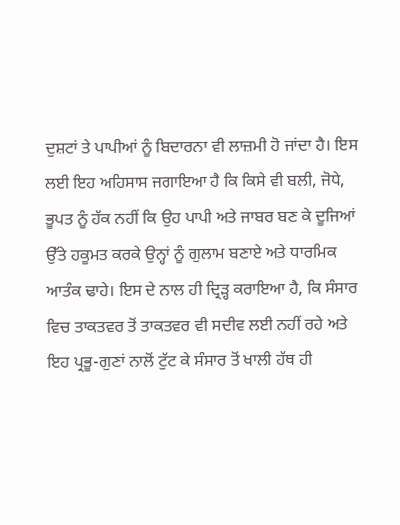ਦੁਸ਼ਟਾਂ ਤੇ ਪਾਪੀਆਂ ਨੂੰ ਬਿਦਾਰਨਾ ਵੀ ਲਾਜ਼ਮੀ ਹੋ ਜਾਂਦਾ ਹੈ। ਇਸ ਲਈ ਇਹ ਅਹਿਸਾਸ ਜਗਾਇਆ ਹੈ ਕਿ ਕਿਸੇ ਵੀ ਬਲੀ, ਜੋਧੇ, ਭੂਪਤ ਨੂੰ ਹੱਕ ਨਹੀਂ ਕਿ ਉਹ ਪਾਪੀ ਅਤੇ ਜਾਬਰ ਬਣ ਕੇ ਦੂਜਿਆਂ ਉੱਤੇ ਹਕੂਮਤ ਕਰਕੇ ਉਨ੍ਹਾਂ ਨੂੰ ਗੁਲਾਮ ਬਣਾਏ ਅਤੇ ਧਾਰਮਿਕ ਆਤੰਕ ਢਾਹੇ। ਇਸ ਦੇ ਨਾਲ ਹੀ ਦ੍ਰਿੜ੍ਹ ਕਰਾਇਆ ਹੈ, ਕਿ ਸੰਸਾਰ ਵਿਚ ਤਾਕਤਵਰ ਤੋਂ ਤਾਕਤਵਰ ਵੀ ਸਦੀਵ ਲਈ ਨਹੀਂ ਰਹੇ ਅਤੇ ਇਹ ਪ੍ਰਭੂ-ਗੁਣਾਂ ਨਾਲੋਂ ਟੁੱਟ ਕੇ ਸੰਸਾਰ ਤੋਂ ਖਾਲੀ ਹੱਥ ਹੀ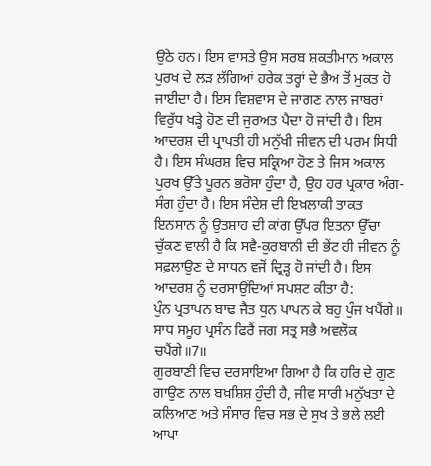ਉਠੇ ਹਨ। ਇਸ ਵਾਸਤੇ ਉਸ ਸਰਬ ਸ਼ਕਤੀਮਾਨ ਅਕਾਲ ਪੁਰਖ ਦੇ ਲੜ ਲੱਗਿਆਂ ਹਰੇਕ ਤਰ੍ਹਾਂ ਦੇ ਭੈਅ ਤੋਂ ਮੁਕਤ ਹੋ ਜਾਈਦਾ ਹੈ। ਇਸ ਵਿਸ਼ਵਾਸ ਦੇ ਜਾਗਣ ਨਾਲ ਜਾਬਰਾਂ ਵਿਰੁੱਧ ਖੜ੍ਹੇ ਹੋਣ ਦੀ ਜੁਰਅਤ ਪੈਦਾ ਹੋ ਜਾਂਦੀ ਹੈ। ਇਸ ਆਦਰਸ਼ ਦੀ ਪ੍ਰਾਪਤੀ ਹੀ ਮਨੁੱਖੀ ਜੀਵਨ ਦੀ ਪਰਮ ਸਿਧੀ ਹੈ। ਇਸ ਸੰਘਰਸ਼ ਵਿਚ ਸਕ੍ਰਿਆ ਹੋਣ ਤੇ ਜਿਸ ਅਕਾਲ ਪੁਰਖ ਉੱਤੇ ਪੂਰਨ ਭਰੋਸਾ ਹੁੰਦਾ ਹੈ, ਉਹ ਹਰ ਪ੍ਰਕਾਰ ਅੰਗ-ਸੰਗ ਹੁੰਦਾ ਹੈ। ਇਸ ਸੰਦੇਸ਼ ਦੀ ਇਖ਼ਲਾਕੀ ਤਾਕਤ ਇਨਸਾਨ ਨੂੰ ਉਤਸ਼ਾਹ ਦੀ ਕਾਂਗ ਉੱਪਰ ਇਤਨਾ ਉੱਚਾ ਚੁੱਕਣ ਵਾਲੀ ਹੈ ਕਿ ਸਵੈ-ਕੁਰਬਾਨੀ ਦੀ ਭੇਂਟ ਹੀ ਜੀਵਨ ਨੂੰ ਸਫ਼ਲਾਉਣ ਦੇ ਸਾਧਨ ਵਜੋਂ ਦ੍ਰਿੜ੍ਹ ਹੋ ਜਾਂਦੀ ਹੈ। ਇਸ ਆਦਰਸ਼ ਨੂੰ ਦਰਸਾਉਂਦਿਆਂ ਸਪਸ਼ਟ ਕੀਤਾ ਹੈ:
ਪੁੰਨ ਪ੍ਰਤਾਪਨ ਬਾਢ ਜੈਤ ਧੁਨ ਪਾਪਨ ਕੇ ਬਹੁ ਪੁੰਜ ਖਪੈਂਗੇ॥
ਸਾਧ ਸਮੂਹ ਪ੍ਰਸੰਨ ਫਿਰੈਂ ਜਗ ਸਤ੍ਰ ਸਭੈ ਅਵਲੋਕ ਚਪੈਂਗੇ॥7॥
ਗੁਰਬਾਣੀ ਵਿਚ ਦਰਸਾਇਆ ਗਿਆ ਹੈ ਕਿ ਹਰਿ ਦੇ ਗੁਣ ਗਾਉਣ ਨਾਲ ਬਖ਼ਸ਼ਿਸ਼ ਹੁੰਦੀ ਹੈ, ਜੀਵ ਸਾਰੀ ਮਨੁੱਖਤਾ ਦੇ ਕਲਿਆਣ ਅਤੇ ਸੰਸਾਰ ਵਿਚ ਸਭ ਦੇ ਸੁਖ ਤੇ ਭਲੇ ਲਈ ਆਪਾ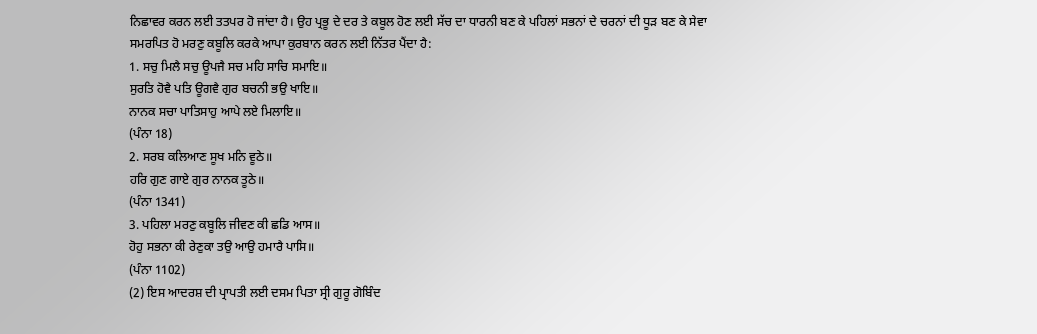ਨਿਛਾਵਰ ਕਰਨ ਲਈ ਤਤਪਰ ਹੋ ਜਾਂਦਾ ਹੈ। ਉਹ ਪ੍ਰਭੂ ਦੇ ਦਰ ਤੇ ਕਬੂਲ ਹੋਣ ਲਈ ਸੱਚ ਦਾ ਧਾਰਨੀ ਬਣ ਕੇ ਪਹਿਲਾਂ ਸਭਨਾਂ ਦੇ ਚਰਨਾਂ ਦੀ ਧੂੜ ਬਣ ਕੇ ਸੇਵਾ ਸਮਰਪਿਤ ਹੋ ਮਰਣੁ ਕਬੂਲਿ ਕਰਕੇ ਆਪਾ ਕੁਰਬਾਨ ਕਰਨ ਲਈ ਨਿੱਤਰ ਪੈਂਦਾ ਹੈ:
1. ਸਚੁ ਮਿਲੈ ਸਚੁ ਊਪਜੈ ਸਚ ਮਹਿ ਸਾਚਿ ਸਮਾਇ॥
ਸੁਰਤਿ ਹੋਵੈ ਪਤਿ ਊਗਵੈ ਗੁਰ ਬਚਨੀ ਭਉ ਖਾਇ॥
ਨਾਨਕ ਸਚਾ ਪਾਤਿਸਾਹੁ ਆਪੇ ਲਏ ਮਿਲਾਇ॥
(ਪੰਨਾ 18)
2. ਸਰਬ ਕਲਿਆਣ ਸੂਖ ਮਨਿ ਵੂਠੇ॥
ਹਰਿ ਗੁਣ ਗਾਏ ਗੁਰ ਨਾਨਕ ਤੂਠੇ॥
(ਪੰਨਾ 1341)
3. ਪਹਿਲਾ ਮਰਣੁ ਕਬੂਲਿ ਜੀਵਣ ਕੀ ਛਡਿ ਆਸ॥
ਹੋਹੁ ਸਭਨਾ ਕੀ ਰੇਣੁਕਾ ਤਉ ਆਉ ਹਮਾਰੈ ਪਾਸਿ॥
(ਪੰਨਾ 1102)
(2) ਇਸ ਆਦਰਸ਼ ਦੀ ਪ੍ਰਾਪਤੀ ਲਈ ਦਸਮ ਪਿਤਾ ਸ੍ਰੀ ਗੁਰੂ ਗੋਬਿੰਦ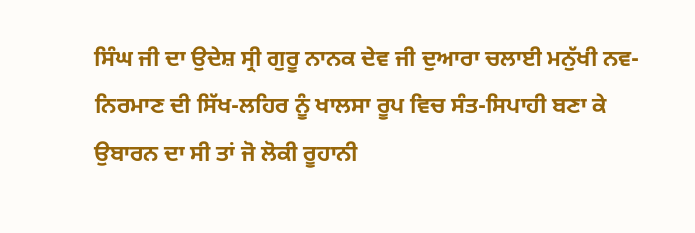ਸਿੰਘ ਜੀ ਦਾ ਉਦੇਸ਼ ਸ੍ਰੀ ਗੁਰੂ ਨਾਨਕ ਦੇਵ ਜੀ ਦੁਆਰਾ ਚਲਾਈ ਮਨੁੱਖੀ ਨਵ-ਨਿਰਮਾਣ ਦੀ ਸਿੱਖ-ਲਹਿਰ ਨੂੰ ਖਾਲਸਾ ਰੂਪ ਵਿਚ ਸੰਤ-ਸਿਪਾਹੀ ਬਣਾ ਕੇ ਉਬਾਰਨ ਦਾ ਸੀ ਤਾਂ ਜੋ ਲੋਕੀ ਰੂਹਾਨੀ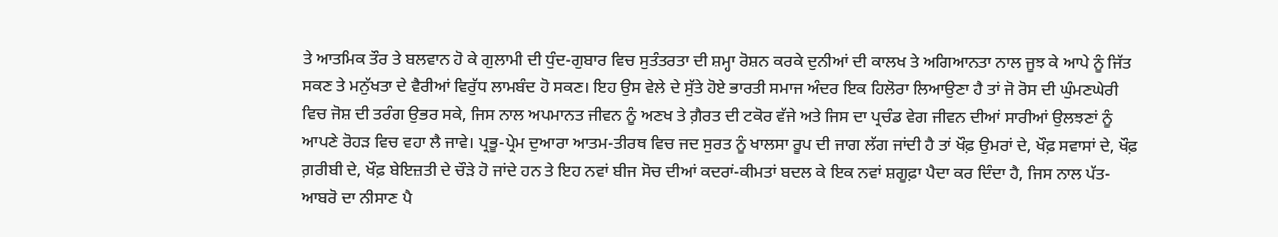ਤੇ ਆਤਮਿਕ ਤੌਰ ਤੇ ਬਲਵਾਨ ਹੋ ਕੇ ਗੁਲਾਮੀ ਦੀ ਧੁੰਦ-ਗੁਬਾਰ ਵਿਚ ਸੁਤੰਤਰਤਾ ਦੀ ਸ਼ਮ੍ਹਾ ਰੋਸ਼ਨ ਕਰਕੇ ਦੁਨੀਆਂ ਦੀ ਕਾਲਖ ਤੇ ਅਗਿਆਨਤਾ ਨਾਲ ਜੂਝ ਕੇ ਆਪੇ ਨੂੰ ਜਿੱਤ ਸਕਣ ਤੇ ਮਨੁੱਖਤਾ ਦੇ ਵੈਰੀਆਂ ਵਿਰੁੱਧ ਲਾਮਬੰਦ ਹੋ ਸਕਣ। ਇਹ ਉਸ ਵੇਲੇ ਦੇ ਸੁੱਤੇ ਹੋਏ ਭਾਰਤੀ ਸਮਾਜ ਅੰਦਰ ਇਕ ਹਿਲੋਰਾ ਲਿਆਉਣਾ ਹੈ ਤਾਂ ਜੋ ਰੋਸ ਦੀ ਘੁੰਮਣਘੇਰੀ ਵਿਚ ਜੋਸ਼ ਦੀ ਤਰੰਗ ਉਭਰ ਸਕੇ, ਜਿਸ ਨਾਲ ਅਪਮਾਨਤ ਜੀਵਨ ਨੂੰ ਅਣਖ ਤੇ ਗ਼ੈਰਤ ਦੀ ਟਕੋਰ ਵੱਜੇ ਅਤੇ ਜਿਸ ਦਾ ਪ੍ਰਚੰਡ ਵੇਗ ਜੀਵਨ ਦੀਆਂ ਸਾਰੀਆਂ ਉਲਝਣਾਂ ਨੂੰ ਆਪਣੇ ਰੋਹੜ ਵਿਚ ਵਹਾ ਲੈ ਜਾਵੇ। ਪ੍ਰਭੂ-ਪ੍ਰੇਮ ਦੁਆਰਾ ਆਤਮ-ਤੀਰਥ ਵਿਚ ਜਦ ਸੁਰਤ ਨੂੰ ਖਾਲਸਾ ਰੂਪ ਦੀ ਜਾਗ ਲੱਗ ਜਾਂਦੀ ਹੈ ਤਾਂ ਖੌਫ਼ ਉਮਰਾਂ ਦੇ, ਖੌਫ਼ ਸਵਾਸਾਂ ਦੇ, ਖੌਫ਼ ਗ਼ਰੀਬੀ ਦੇ, ਖੌਫ਼ ਬੇਇਜ਼ਤੀ ਦੇ ਚੌੜੇ ਹੋ ਜਾਂਦੇ ਹਨ ਤੇ ਇਹ ਨਵਾਂ ਬੀਜ ਸੋਚ ਦੀਆਂ ਕਦਰਾਂ-ਕੀਮਤਾਂ ਬਦਲ ਕੇ ਇਕ ਨਵਾਂ ਸ਼ਗੂਫ਼ਾ ਪੈਦਾ ਕਰ ਦਿੰਦਾ ਹੈ, ਜਿਸ ਨਾਲ ਪੱਤ-ਆਬਰੋ ਦਾ ਨੀਸਾਣ ਪੈ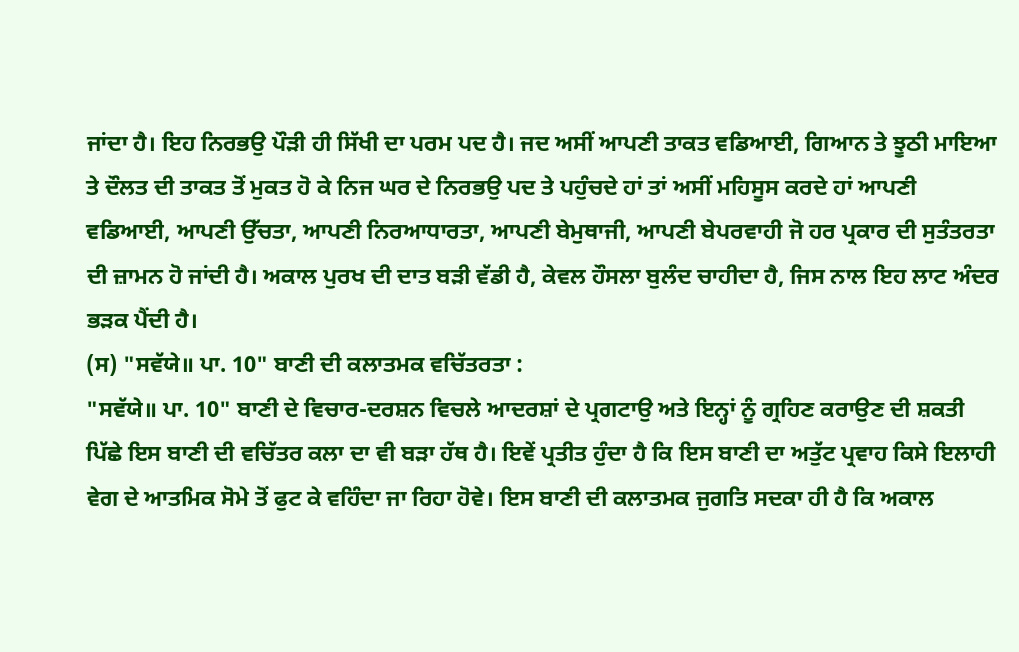ਜਾਂਦਾ ਹੈ। ਇਹ ਨਿਰਭਉ ਪੌੜੀ ਹੀ ਸਿੱਖੀ ਦਾ ਪਰਮ ਪਦ ਹੈ। ਜਦ ਅਸੀਂ ਆਪਣੀ ਤਾਕਤ ਵਡਿਆਈ, ਗਿਆਨ ਤੇ ਝੂਠੀ ਮਾਇਆ ਤੇ ਦੌਲਤ ਦੀ ਤਾਕਤ ਤੋਂ ਮੁਕਤ ਹੋ ਕੇ ਨਿਜ ਘਰ ਦੇ ਨਿਰਭਉ ਪਦ ਤੇ ਪਹੁੰਚਦੇ ਹਾਂ ਤਾਂ ਅਸੀਂ ਮਹਿਸੂਸ ਕਰਦੇ ਹਾਂ ਆਪਣੀ ਵਡਿਆਈ, ਆਪਣੀ ਉੱਚਤਾ, ਆਪਣੀ ਨਿਰਆਧਾਰਤਾ, ਆਪਣੀ ਬੇਮੁਥਾਜੀ, ਆਪਣੀ ਬੇਪਰਵਾਹੀ ਜੋ ਹਰ ਪ੍ਰਕਾਰ ਦੀ ਸੁਤੰਤਰਤਾ ਦੀ ਜ਼ਾਮਨ ਹੋ ਜਾਂਦੀ ਹੈ। ਅਕਾਲ ਪੁਰਖ ਦੀ ਦਾਤ ਬੜੀ ਵੱਡੀ ਹੈ, ਕੇਵਲ ਹੌਸਲਾ ਬੁਲੰਦ ਚਾਹੀਦਾ ਹੈ, ਜਿਸ ਨਾਲ ਇਹ ਲਾਟ ਅੰਦਰ ਭੜਕ ਪੈਂਦੀ ਹੈ।
(ਸ) "ਸਵੱਯੇ॥ ਪਾ. 10" ਬਾਣੀ ਦੀ ਕਲਾਤਮਕ ਵਚਿੱਤਰਤਾ :
"ਸਵੱਯੇ॥ ਪਾ. 10" ਬਾਣੀ ਦੇ ਵਿਚਾਰ-ਦਰਸ਼ਨ ਵਿਚਲੇ ਆਦਰਸ਼ਾਂ ਦੇ ਪ੍ਰਗਟਾਉ ਅਤੇ ਇਨ੍ਹਾਂ ਨੂੰ ਗ੍ਰਹਿਣ ਕਰਾਉਣ ਦੀ ਸ਼ਕਤੀ ਪਿੱਛੇ ਇਸ ਬਾਣੀ ਦੀ ਵਚਿੱਤਰ ਕਲਾ ਦਾ ਵੀ ਬੜਾ ਹੱਥ ਹੈ। ਇਵੇਂ ਪ੍ਰਤੀਤ ਹੁੰਦਾ ਹੈ ਕਿ ਇਸ ਬਾਣੀ ਦਾ ਅਤੁੱਟ ਪ੍ਰਵਾਹ ਕਿਸੇ ਇਲਾਹੀ ਵੇਗ ਦੇ ਆਤਮਿਕ ਸੋਮੇ ਤੋਂ ਫੁਟ ਕੇ ਵਹਿੰਦਾ ਜਾ ਰਿਹਾ ਹੋਵੇ। ਇਸ ਬਾਣੀ ਦੀ ਕਲਾਤਮਕ ਜੁਗਤਿ ਸਦਕਾ ਹੀ ਹੈ ਕਿ ਅਕਾਲ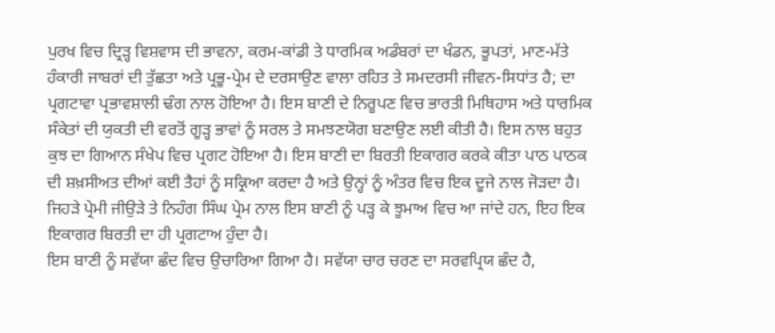ਪੁਰਖ ਵਿਚ ਦ੍ਰਿੜ੍ਹ ਵਿਸ਼ਵਾਸ ਦੀ ਭਾਵਨਾ, ਕਰਮ-ਕਾਂਡੀ ਤੇ ਧਾਰਮਿਕ ਅਡੰਬਰਾਂ ਦਾ ਖੰਡਨ, ਭੂਪਤਾਂ, ਮਾਣ-ਮੱਤੇ ਹੰਕਾਰੀ ਜਾਬਰਾਂ ਦੀ ਤੁੱਛਤਾ ਅਤੇ ਪ੍ਰਭੂ-ਪ੍ਰੇਮ ਦੇ ਦਰਸਾਉਣ ਵਾਲਾ ਰਹਿਤ ਤੇ ਸਮਦਰਸੀ ਜੀਵਨ-ਸਿਧਾਂਤ ਹੈ; ਦਾ ਪ੍ਰਗਟਾਵਾ ਪ੍ਰਭਾਵਸ਼ਾਲੀ ਢੰਗ ਨਾਲ ਹੋਇਆ ਹੈ। ਇਸ ਬਾਣੀ ਦੇ ਨਿਰੂਪਣ ਵਿਚ ਭਾਰਤੀ ਮਿਥਿਹਾਸ ਅਤੇ ਧਾਰਮਿਕ ਸੰਕੇਤਾਂ ਦੀ ਯੁਕਤੀ ਦੀ ਵਰਤੋਂ ਗੂੜ੍ਹ ਭਾਵਾਂ ਨੂੰ ਸਰਲ ਤੇ ਸਮਝਣਯੋਗ ਬਣਾਉਣ ਲਈ ਕੀਤੀ ਹੈ। ਇਸ ਨਾਲ ਬਹੁਤ ਕੁਝ ਦਾ ਗਿਆਨ ਸੰਖੇਪ ਵਿਚ ਪ੍ਰਗਟ ਹੋਇਆ ਹੈ। ਇਸ ਬਾਣੀ ਦਾ ਬਿਰਤੀ ਇਕਾਗਰ ਕਰਕੇ ਕੀਤਾ ਪਾਠ ਪਾਠਕ ਦੀ ਸ਼ਖ਼ਸੀਅਤ ਦੀਆਂ ਕਈ ਤੈਹਾਂ ਨੂੰ ਸਕ੍ਰਿਆ ਕਰਦਾ ਹੈ ਅਤੇ ਉਨ੍ਹਾਂ ਨੂੰ ਅੰਤਰ ਵਿਚ ਇਕ ਦੂਜੇ ਨਾਲ ਜੋੜਦਾ ਹੈ। ਜਿਹੜੇ ਪ੍ਰੇਮੀ ਜੀਉੜੇ ਤੇ ਨਿਹੰਗ ਸਿੰਘ ਪ੍ਰੇਮ ਨਾਲ ਇਸ ਬਾਣੀ ਨੂੰ ਪੜ੍ਹ ਕੇ ਝੂਮਾਅ ਵਿਚ ਆ ਜਾਂਦੇ ਹਨ, ਇਹ ਇਕ ਇਕਾਗਰ ਬਿਰਤੀ ਦਾ ਹੀ ਪ੍ਰਗਟਾਅ ਹੁੰਦਾ ਹੈ।
ਇਸ ਬਾਣੀ ਨੂੰ ਸਵੱਯਾ ਛੰਦ ਵਿਚ ਉਚਾਰਿਆ ਗਿਆ ਹੈ। ਸਵੱਯਾ ਚਾਰ ਚਰਣ ਦਾ ਸਰਵਪ੍ਰਿਯ ਛੰਦ ਹੈ,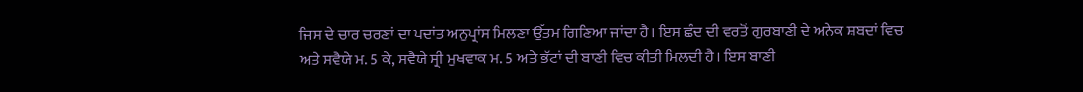ਜਿਸ ਦੇ ਚਾਰ ਚਰਣਾਂ ਦਾ ਪਦਾਂਤ ਅਨੁਪ੍ਰਾਂਸ ਮਿਲਣਾ ਉੱਤਮ ਗਿਣਿਆ ਜਾਂਦਾ ਹੈ। ਇਸ ਛੰਦ ਦੀ ਵਰਤੋਂ ਗੁਰਬਾਣੀ ਦੇ ਅਨੇਕ ਸ਼ਬਦਾਂ ਵਿਚ ਅਤੇ ਸਵੈਯੇ ਮ. 5 ਕੇ, ਸਵੈਯੇ ਸ੍ਰੀ ਮੁਖਵਾਕ ਮ. 5 ਅਤੇ ਭੱਟਾਂ ਦੀ ਬਾਣੀ ਵਿਚ ਕੀਤੀ ਮਿਲਦੀ ਹੈ। ਇਸ ਬਾਣੀ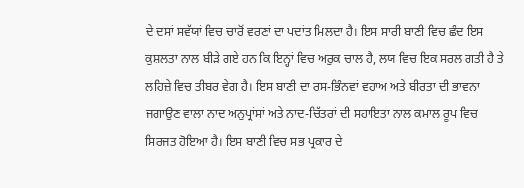ਦੇ ਦਸਾਂ ਸਵੱਯਾਂ ਵਿਚ ਚਾਰੋਂ ਵਰਣਾਂ ਦਾ ਪਦਾਂਤ ਮਿਲਦਾ ਹੈ। ਇਸ ਸਾਰੀ ਬਾਣੀ ਵਿਚ ਛੰਦ ਇਸ ਕੁਸ਼ਲਤਾ ਨਾਲ ਬੀੜੇ ਗਏ ਹਨ ਕਿ ਇਨ੍ਹਾਂ ਵਿਚ ਅਰੁਕ ਚਾਲ ਹੈ, ਲਯ ਵਿਚ ਇਕ ਸਰਲ ਗਤੀ ਹੈ ਤੇ ਲਹਿਜ਼ੇ ਵਿਚ ਤੀਬਰ ਵੇਗ ਹੈ। ਇਸ ਬਾਣੀ ਦਾ ਰਸ-ਭਿੰਨਵਾਂ ਵਹਾਅ ਅਤੇ ਬੀਰਤਾ ਦੀ ਭਾਵਨਾ ਜਗਾਉਣ ਵਾਲਾ ਨਾਦ ਅਨੁਪ੍ਰਾਂਸਾਂ ਅਤੇ ਨਾਦ-ਚਿੱਤਰਾਂ ਦੀ ਸਹਾਇਤਾ ਨਾਲ ਕਮਾਲ ਰੂਪ ਵਿਚ ਸਿਰਜਤ ਹੋਇਆ ਹੈ। ਇਸ ਬਾਣੀ ਵਿਚ ਸਭ ਪ੍ਰਕਾਰ ਦੇ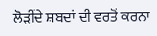ਲੋੜੀਂਦੇ ਸ਼ਬਦਾਂ ਦੀ ਵਰਤੋਂ ਕਰਨਾ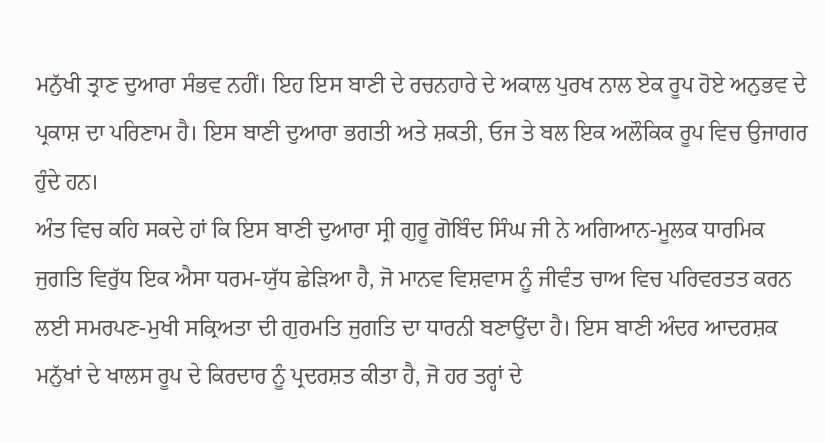ਮਨੁੱਖੀ ਤ੍ਰਾਣ ਦੁਆਰਾ ਸੰਭਵ ਨਹੀਂ। ਇਹ ਇਸ ਬਾਣੀ ਦੇ ਰਚਨਹਾਰੇ ਦੇ ਅਕਾਲ ਪੁਰਖ ਨਾਲ ਏਕ ਰੂਪ ਹੋਏ ਅਨੁਭਵ ਦੇ ਪ੍ਰਕਾਸ਼ ਦਾ ਪਰਿਣਾਮ ਹੈ। ਇਸ ਬਾਣੀ ਦੁਆਰਾ ਭਗਤੀ ਅਤੇ ਸ਼ਕਤੀ, ਓਜ ਤੇ ਬਲ ਇਕ ਅਲੌਕਿਕ ਰੂਪ ਵਿਚ ਉਜਾਗਰ ਹੁੰਦੇ ਹਨ।
ਅੰਤ ਵਿਚ ਕਹਿ ਸਕਦੇ ਹਾਂ ਕਿ ਇਸ ਬਾਣੀ ਦੁਆਰਾ ਸ੍ਰੀ ਗੁਰੂ ਗੋਬਿੰਦ ਸਿੰਘ ਜੀ ਨੇ ਅਗਿਆਨ-ਮੂਲਕ ਧਾਰਮਿਕ ਜੁਗਤਿ ਵਿਰੁੱਧ ਇਕ ਐਸਾ ਧਰਮ-ਯੁੱਧ ਛੇੜਿਆ ਹੈ, ਜੋ ਮਾਨਵ ਵਿਸ਼ਵਾਸ ਨੂੰ ਜੀਵੰਤ ਚਾਅ ਵਿਚ ਪਰਿਵਰਤਤ ਕਰਨ ਲਈ ਸਮਰਪਣ-ਮੁਖੀ ਸਕ੍ਰਿਅਤਾ ਦੀ ਗੁਰਮਤਿ ਜੁਗਤਿ ਦਾ ਧਾਰਨੀ ਬਣਾਉਂਦਾ ਹੈ। ਇਸ ਬਾਣੀ ਅੰਦਰ ਆਦਰਸ਼ਕ ਮਨੁੱਖਾਂ ਦੇ ਖਾਲਸ ਰੂਪ ਦੇ ਕਿਰਦਾਰ ਨੂੰ ਪ੍ਰਦਰਸ਼ਤ ਕੀਤਾ ਹੈ, ਜੋ ਹਰ ਤਰ੍ਹਾਂ ਦੇ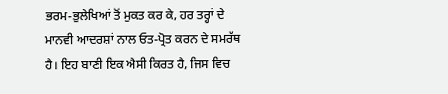ਭਰਮ-ਭੁਲੇਖਿਆਂ ਤੋਂ ਮੁਕਤ ਕਰ ਕੇ, ਹਰ ਤਰ੍ਹਾਂ ਦੇ ਮਾਨਵੀ ਆਦਰਸ਼ਾਂ ਨਾਲ ਓਤ-ਪ੍ਰੋਤ ਕਰਨ ਦੇ ਸਮਰੱਥ ਹੈ। ਇਹ ਬਾਣੀ ਇਕ ਐਸੀ ਕਿਰਤ ਹੈ, ਜਿਸ ਵਿਚ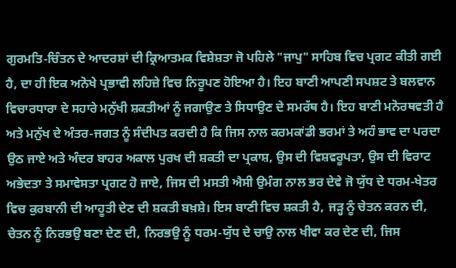ਗੁਰਮਤਿ-ਚਿੰਤਨ ਦੇ ਆਦਰਸ਼ਾਂ ਦੀ ਕ੍ਰਿਆਤਮਕ ਵਿਸ਼ੇਸ਼ਤਾ ਜੋ ਪਹਿਲੇ "ਜਾਪੁ" ਸਾਹਿਬ ਵਿਚ ਪ੍ਰਗਟ ਕੀਤੀ ਗਈ ਹੈ, ਦਾ ਹੀ ਇਕ ਅਨੋਖੇ ਪ੍ਰਭਾਵੀ ਲਹਿਜ਼ੇ ਵਿਚ ਨਿਰੂਪਣ ਹੋਇਆ ਹੈ। ਇਹ ਬਾਣੀ ਆਪਣੀ ਸਪਸ਼ਟ ਤੇ ਬਲਵਾਨ ਵਿਚਾਰਧਾਰਾ ਦੇ ਸਹਾਰੇ ਮਨੁੱਖੀ ਸ਼ਕਤੀਆਂ ਨੂੰ ਜਗਾਉਣ ਤੇ ਸਿਧਾਉਣ ਦੇ ਸਮਰੱਥ ਹੈ। ਇਹ ਬਾਣੀ ਮਨੋਰਥਵਤੀ ਹੈ ਅਤੇ ਮਨੁੱਖ ਦੇ ਅੰਤਰ-ਜਗਤ ਨੂੰ ਸੰਦੀਪਤ ਕਰਦੀ ਹੈ ਕਿ ਜਿਸ ਨਾਲ ਕਰਮਕਾਂਡੀ ਭਰਮਾਂ ਤੇ ਅਹੰ ਭਾਵ ਦਾ ਪਰਦਾ ਉਠ ਜਾਏ ਅਤੇ ਅੰਦਰ ਬਾਹਰ ਅਕਾਲ ਪੁਰਖ ਦੀ ਸ਼ਕਤੀ ਦਾ ਪ੍ਰਕਾਸ਼, ਉਸ ਦੀ ਵਿਸ਼ਵਰੂਪਤਾ, ਉਸ ਦੀ ਵਿਰਾਟ ਅਭੇਦਤਾ ਤੇ ਸਮਾਵੇਸਤਾ ਪ੍ਰਗਟ ਹੋ ਜਾਏ, ਜਿਸ ਦੀ ਮਸਤੀ ਐਸੀ ਉਮੰਗ ਨਾਲ ਭਰ ਦੇਵੇ ਜੋ ਯੁੱਧ ਦੇ ਧਰਮ-ਖੇਤਰ ਵਿਚ ਕੁਰਬਾਨੀ ਦੀ ਆਹੂਤੀ ਦੇਣ ਦੀ ਸ਼ਕਤੀ ਬਖ਼ਸ਼ੇ। ਇਸ ਬਾਣੀ ਵਿਚ ਸ਼ਕਤੀ ਹੈ, ਜੜ੍ਹ ਨੂੰ ਚੇਤਨ ਕਰਨ ਦੀ, ਚੇਤਨ ਨੂੰ ਨਿਰਭਉ ਬਣਾ ਦੇਣ ਦੀ, ਨਿਰਭਉ ਨੂੰ ਧਰਮ-ਯੁੱਧ ਦੇ ਚਾਉ ਨਾਲ ਖੀਵਾ ਕਰ ਦੇਣ ਦੀ, ਜਿਸ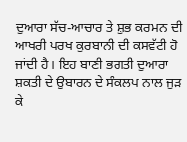ਦੁਆਰਾ ਸੱਚ-ਆਚਾਰ ਤੇ ਸ਼ੁਭ ਕਰਮਨ ਦੀ ਆਖਰੀ ਪਰਖ ਕੁਰਬਾਨੀ ਦੀ ਕਸਵੱਟੀ ਹੋ ਜਾਂਦੀ ਹੈ। ਇਹ ਬਾਣੀ ਭਗਤੀ ਦੁਆਰਾ ਸ਼ਕਤੀ ਦੇ ਉਬਾਰਨ ਦੇ ਸੰਕਲਪ ਨਾਲ ਜੁੜ ਕੇ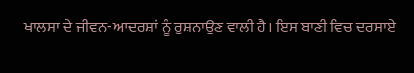ਖਾਲਸਾ ਦੇ ਜੀਵਨ-ਆਦਰਸ਼ਾਂ ਨੂੰ ਰੁਸ਼ਨਾਉਣ ਵਾਲੀ ਹੈ। ਇਸ ਬਾਣੀ ਵਿਚ ਦਰਸਾਏ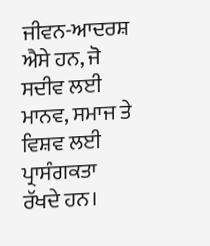ਜੀਵਨ-ਆਦਰਸ਼ ਐਸੇ ਹਨ, ਜੋ ਸਦੀਵ ਲਈ ਮਾਨਵ, ਸਮਾਜ ਤੇ ਵਿਸ਼ਵ ਲਈ ਪ੍ਰਾਸੰਗਕਤਾ ਰੱਖਦੇ ਹਨ।